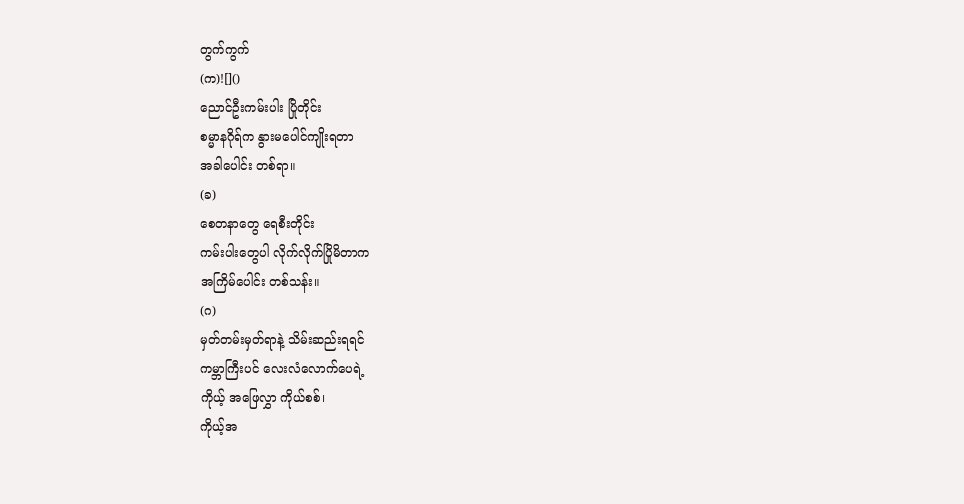တွက်ကွက်
(က)![]()
ညောင်ဦးကမ်းပါး ပြိုတိုင်း
စမ္မာနဂိုရ်က နွားမပေါင်ကျိုးရတာ
အခါပေါင်း တစ်ရာ။
(ခ)
စေတနာတွေ ရေစီးတိုင်း
ကမ်းပါးတွေပါ လိုက်လိုက်ပြိုမိတာက
အကြိမ်ပေါင်း တစ်သန်း။
(ဂ)
မှတ်တမ်းမှတ်ရာနဲ့ သိမ်းဆည်းရရင်
ကမ္ဘာကြီးပင် လေးလံလောက်ပေရဲ့
ကိုယ့် အဖြေလွှာ ကိုယ်စစ်၊
ကိုယ့်အ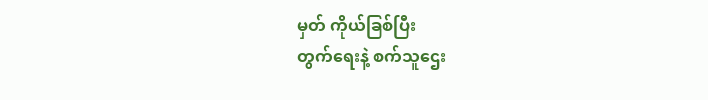မှတ် ကိုယ်ခြစ်ပြီး
တွက်ရေးနဲ့ စက်သူဌေး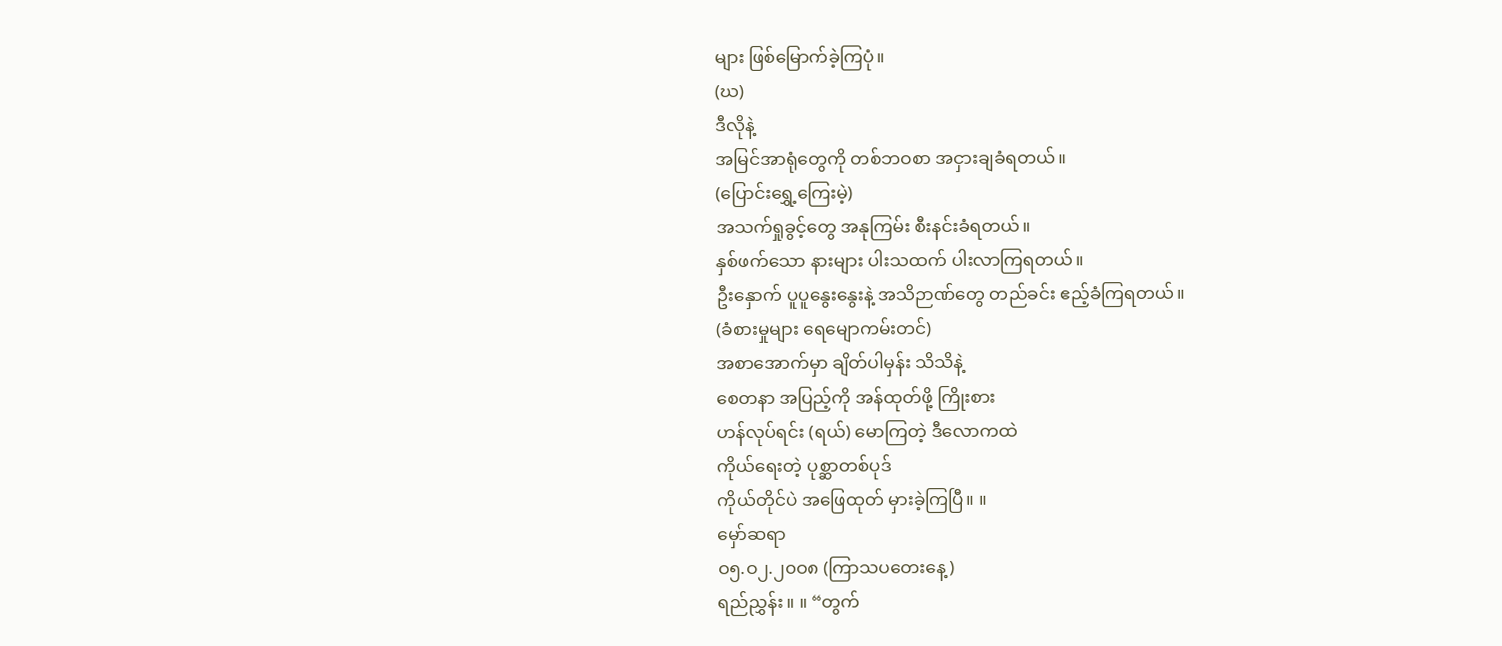များ ဖြစ်မြောက်ခဲ့ကြပုံ။
(ဃ)
ဒီလိုနဲ့
အမြင်အာရုံတွေကို တစ်ဘဝစာ အငှားချခံရတယ်။
(ပြောင်းရွှေ့ကြေးမဲ့)
အသက်ရှုခွင့်တွေ အနုကြမ်း စီးနင်းခံရတယ်။
နှစ်ဖက်သော နားများ ပါးသထက် ပါးလာကြရတယ်။
ဦးနှောက် ပူပူနွေးနွေးနဲ့ အသိဉာဏ်တွေ တည်ခင်း ဧည့်ခံကြရတယ်။
(ခံစားမှုများ ရေမျောကမ်းတင်)
အစာအောက်မှာ ချိတ်ပါမှန်း သိသိနဲ့
စေတနာ အပြည့်ကို အန်ထုတ်ဖို့ ကြိုးစား
ဟန်လုပ်ရင်း (ရယ်) မောကြတဲ့ ဒီလောကထဲ
ကိုယ်ရေးတဲ့ ပုစ္ဆာတစ်ပုဒ်
ကိုယ်တိုင်ပဲ အဖြေထုတ် မှားခဲ့ကြပြီ။ ။
မှော်ဆရာ
ဝ၅.ဝ၂.၂၀ဝ၈ (ကြာသပတေးနေ့)
ရည်ညွှန်း။ ။ “တွက်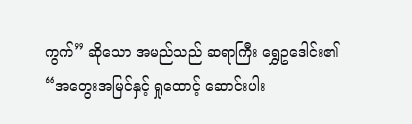ကွက်” ဆိုသော အမည်သည် ဆရာကြီး ရွှေဥဒေါင်း၏ “အတွေးအမြင်နှင့် ရှုထောင့် ဆောင်းပါး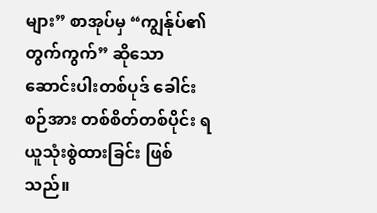များ” စာအုပ်မှ “ကျွန်ုပ်၏ တွက်ကွက်” ဆိုသော ဆောင်းပါးတစ်ပုဒ် ခေါင်းစဉ်အား တစ်စိတ်တစ်ပိုင်း ရယူသုံးစွဲထားခြင်း ဖြစ်သည်။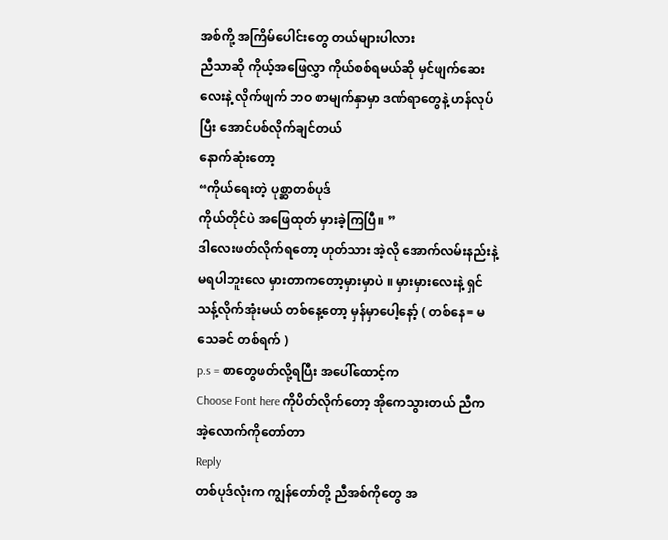အစ်ကို့ အကြိမ်ပေါင်းတွေ တယ်များပါလား
ညီသာဆို ကိုယ့်အဖြေလွှာ ကိုယ်စစ်ရမယ်ဆို မှင်ဖျက်ဆေးလေးနဲ့ လိုက်ဖျက် ဘဝ စာမျက်နှာမှာ ဒဏ်ရာတွေနဲ့ ဟန်လုပ်ပြီး အောင်ပစ်လိုက်ချင်တယ်
နောက်ဆုံးတော့
“ကိုယ်ရေးတဲ့ ပုစ္ဆာတစ်ပုဒ်
ကိုယ်တိုင်ပဲ အဖြေထုတ် မှားခဲ့ကြပြီ။ ”
ဒါလေးဖတ်လိုက်ရတော့ ဟုတ်သား အဲ့လို အောက်လမ်းနည်းနဲ့မရပါဘူးလေ မှားတာကတော့မှားမှာပဲ ။ မှားမှားလေးနဲ့ ရှင်သန့်လိုက်အုံးမယ် တစ်နေ့တော့ မှန်မှာပေါ့နော့် ( တစ်နေ= မသေခင် တစ်ရက် )
p.s = စာတွေဖတ်လို့ရပြီး အပေါ်ထောင့်က
Choose Font here ကိုပိတ်လိုက်တော့ အိုကေသွားတယ် ညီက အဲ့လောက်ကိုတော်တာ
Reply
တစ်ပုဒ်လုံးက ကျွန်တော်တို့ ညီအစ်ကိုတွေ အ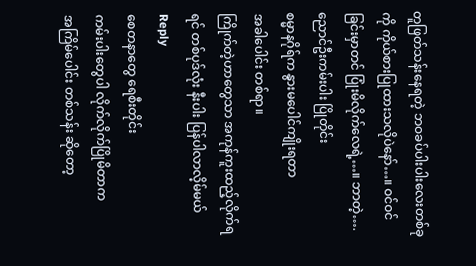တူဖြတ်သန်းနေရတဲ့ ဘဝခပ်ပါးပါးလေးတစ်ခုကို ကိုယ်စားပြုထားသလိုပဲနော်…။ ဝင်ဝင်ခြင်းမှာတင် ပြုံးမိလိုက်လေရဲ့…။ ဘာတဲ့….
ညောင်ဦးကမ်းပါး ပြိုတိုင်း
စမ္မာနဂိုရ်က နွားမပေါင်ကျိုးရတာ
အခါပေါင်း တစ်ရာ။
ကြိုက်တဲ့ဟာတွေသာ အကုန်ကူးထည့်လိုက်ရရင် တစ်ပုဒ်လုံး နီးပါး ပြန်ပါလာလိ့မ်မယ်
Reply
စေတနာတွေ ရေစီးတိုင်း
ကမ်းပါးတွေပါ လိုက်လိုက်ပြိုမိတာက
အကြိမ်ပေါင်း တစ်သန်း ဆိုတော့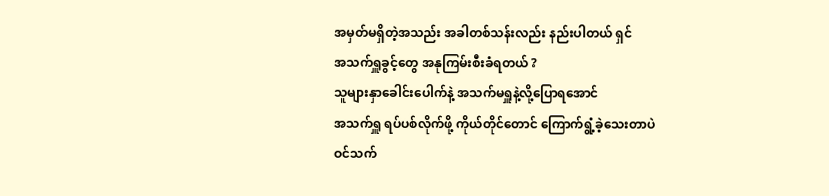အမှတ်မရှိတဲ့အသည်း အခါတစ်သန်းလည်း နည်းပါတယ် ရှင်
အသက်ရှူခွင့်တွေ အနုကြမ်းစီးခံရတယ် ?
သူများနှာခေါင်းပေါက်နဲ့ အသက်မရှူနဲ့လို့ပြောရအောင်
အသက်ရှူ ရပ်ပစ်လိုက်ဖို့ ကိုယ်တိုင်တောင် ကြောက်ရွံ့ခဲ့သေးတာပဲ
ဝင်သက်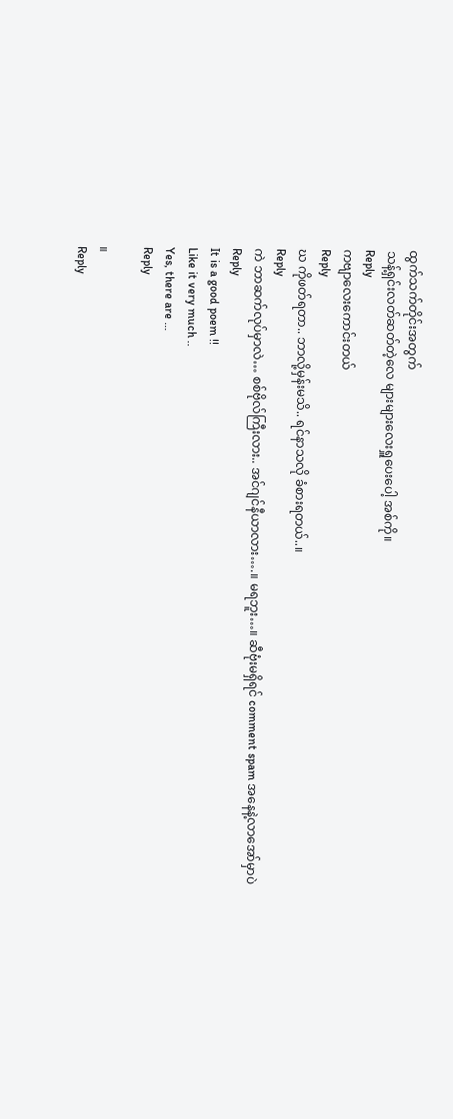ထွက်သက်တိုင်းအတွက်
သန့်ရှင်းလတ်ဆတ်တဲ့လေ များများလေးရှူပေးပေါ့ အစ်ကို။
Reply
ကဗျာလေးကောင်းတယ်
Reply
ဃ ကိုဖတ်ရတာ.. ဘာလို့မှန်းမသိ.. ရင်နာသလို ခံစားရတယ်..။
Reply
ကဲ ဘာဆက်လုပ်မှာလဲ… စစ်ဗိုလ်ကြီးလား.. အင်ဂျင်နီယာလား….။ မရဘူး…။ ဆီဗုံးမရှိရင် comment spam အနေနဲ့လာအော်မှာပဲ
Reply
It is a good poem !!
Like it very much ..
Yes, there are …
Reply

။
Reply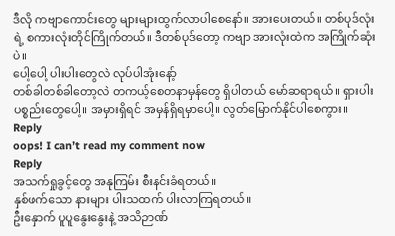ဒီလို ကဗျာကောင်းတွေ များများထွက်လာပါစေနော်။ အားပေးတယ်။ တစ်ပုဒ်လုံးရဲ့ စကားလုံးတိုင်ကြိုက်တယ်။ ဒီတစ်ပုဒ်တော့ ကဗျာ အားလုံးထဲက အကြိုက်ဆုံးပဲ။
ပေါ့ပေါ့ ပါးပါးတွေလဲ လုပ်ပါအုံးနော့်
တစ်ခါတစ်ခါတော့လဲ တကယ့်စေတနာမှန်တွေ ရှိပါတယ် မော်ဆရာရယ်။ ရှားပါး ပစ္စည်းတွေပေါ့။ အမှားရှိရင် အမှန်ရှိရမှာပေါ့။ လွတ်မြောက်နိုင်ပါစေကွား။
Reply
oops! I can’t read my comment now
Reply
အသက်ရှုခွင့်တွေ အနုကြမ်း စီးနင်းခံရတယ်။
နှစ်ဖက်သော နားများ ပါးသထက် ပါးလာကြရတယ်။
ဦးနှောက် ပူပူနွေးနွေးနဲ့ အသိဉာဏ်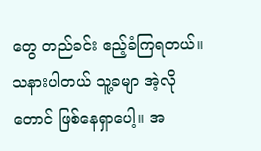တွေ တည်ခင်း ဧည့်ခံကြရတယ်။
သနားပါတယ် သူ့ခမျာ အဲ့လိုတောင် ဖြစ်နေရှာပေါ့။ အ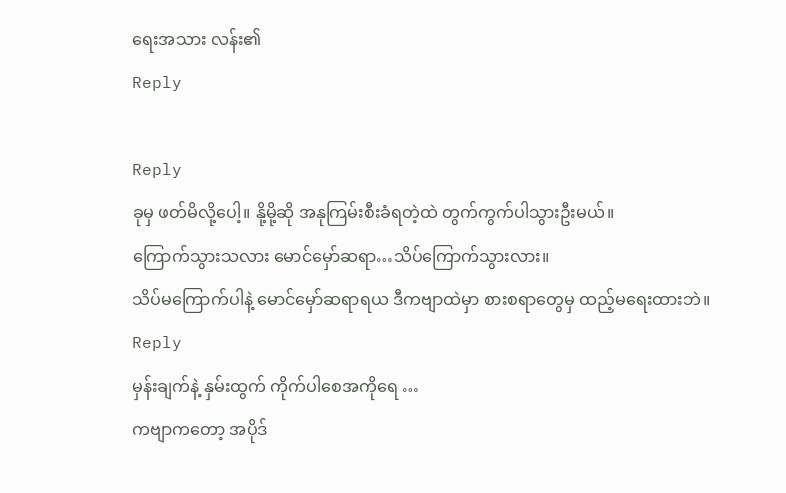ရေးအသား လန်း၏
Reply

Reply
ခုမှ ဖတ်မိလို့ပေါ့။ နို့မို့ဆို အနုကြမ်းစီးခံရတဲ့ထဲ တွက်ကွက်ပါသွားဦးမယ်။
ကြောက်သွားသလား မောင်မှော်ဆရာ…သိပ်ကြောက်သွားလား။
သိပ်မကြောက်ပါနဲ့ မောင်မှော်ဆရာရယ ဒီကဗျာထဲမှာ စားစရာတွေမှ ထည့်မရေးထားဘဲ။
Reply
မှန်းချက်နဲ့ နှမ်းထွက် ကိုက်ပါစေအကိုရေ …
ကဗျာကတော့ အပိုဒ်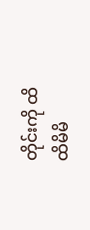တိုင်းကို ထိထိမိမိ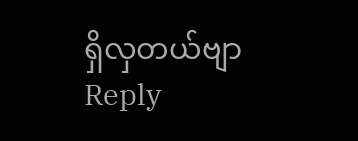ရှိလှတယ်ဗျာ
Reply